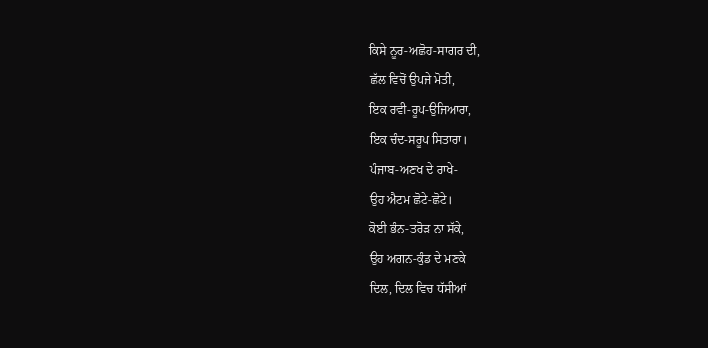ਕਿਸੇ ਨੂਰ-ਅਛੋਹ-ਸਾਗਰ ਦੀ,
ਛੱਲ ਵਿਚੋਂ ਉਪਜੇ ਮੋਤੀ,
ਇਕ ਰਵੀ-ਰੂਪ-ਉਜਿਆਰਾ,
ਇਕ ਚੰਦ-ਸਰੂਪ ਸਿਤਾਰਾ।
ਪੰਜਾਬ-ਅਣਖ ਦੇ ਰਾਖੇ-
ਉਹ ਐਟਮ ਛੋਟੇ-ਛੋਟੇ।
ਕੋਈ ਭੰਨ-ਤਰੋੜ ਨਾ ਸੱਕੇ,
ਉਹ ਅਗਨ-ਕੁੰਡ ਦੇ ਮਣਕੇ
ਦਿਲ, ਦਿਲ ਵਿਚ ਧੱਸੀਆਂ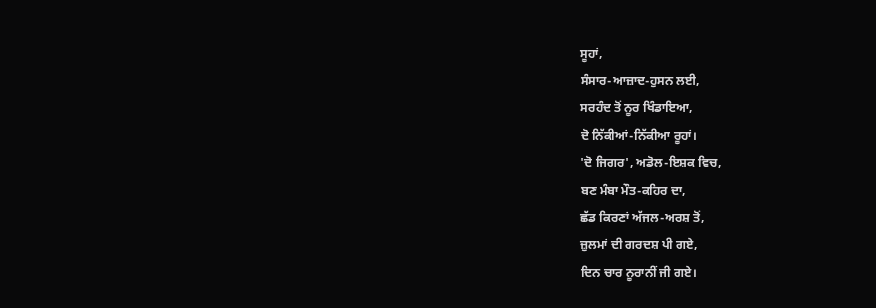ਸੂਹਾਂ,
ਸੰਸਾਰ-ਆਜ਼ਾਦ-ਹੁਸਨ ਲਈ,
ਸਰਹੰਦ ਤੋਂ ਨੂਰ ਖਿੰਡਾਇਆ,
ਦੋ ਨਿੱਕੀਆਂ-ਨਿੱਕੀਆ ਰੂਹਾਂ।
'ਦੋ ਜਿਗਰ', ਅਡੋਲ-ਇਸ਼ਕ ਵਿਚ,
ਬਣ ਮੰਬਾ ਮੌਤ-ਕਹਿਰ ਦਾ,
ਛੱਡ ਕਿਰਣਾਂ ਅੱਜਲ-ਅਰਸ਼ ਤੋਂ,
ਜ਼ੁਲਮਾਂ ਦੀ ਗਰਦਸ਼ ਪੀ ਗਏ,
ਦਿਨ ਚਾਰ ਨੂਰਾਨੀਂ ਜੀ ਗਏ।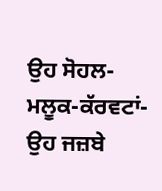ਉਹ ਸੋਹਲ-ਮਲੂਕ-ਕੱਰਵਟਾਂ-
ਉਹ ਜਜ਼ਬੇ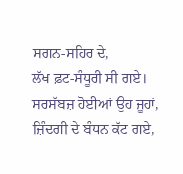ਸਗਨ-ਸਹਿਰ ਦੇ,
ਲੱਖ ਫ਼ਟ-ਸੰਧੂਰੀ ਸੀ ਗਏ।
ਸਰਸੱਬਜ਼ ਹੋਈਆਂ ਉਹ ਜੂਹਾਂ,
ਜ਼ਿੰਦਗੀ ਦੇ ਬੰਧਨ ਕੱਟ ਗਏ,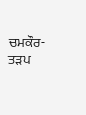ਚਮਕੌਰ-ਤੜਪ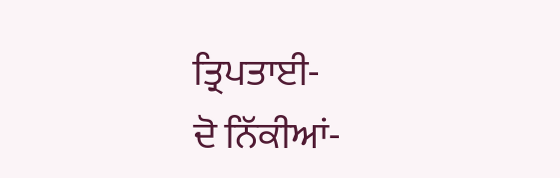ਤ੍ਰਿਪਤਾਈ-
ਦੋ ਨਿੱਕੀਆਂ-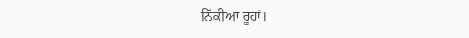ਨਿੱਕੀਆ ਰੂਹਾਂ।